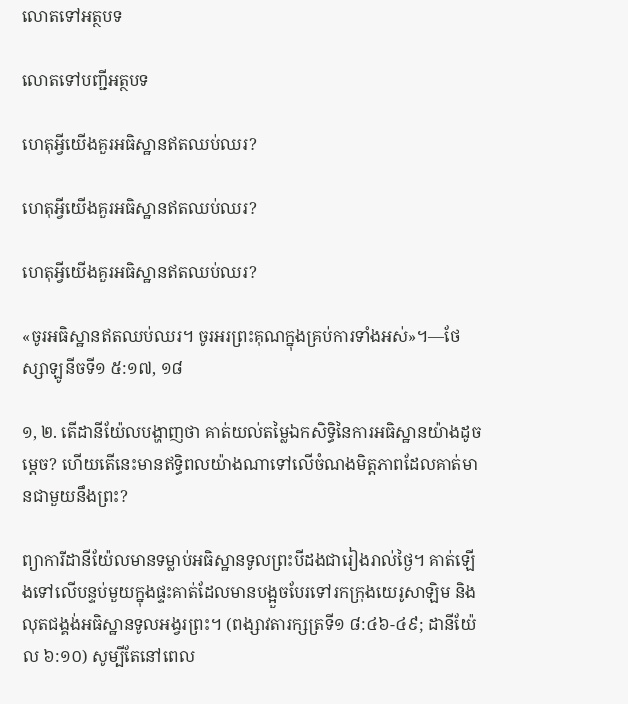លោតទៅអត្ថបទ

លោតទៅបញ្ជីអត្ថបទ

ហេតុអ្វីយើងគួរអធិស្ឋានឥតឈប់ឈរ?

ហេតុអ្វីយើងគួរអធិស្ឋានឥតឈប់ឈរ?

ហេតុអ្វីយើងគួរអធិស្ឋានឥតឈប់ឈរ?

«ចូរអធិស្ឋានឥតឈប់ឈរ។ ចូរអរព្រះគុណក្នុងគ្រប់ការទាំងអស់»។—ថែស្សាឡូនីចទី១ ៥:១៧, ១៨

១, ២. តើដានីយ៉ែលបង្ហាញថា គាត់យល់តម្លៃឯកសិទ្ធិនៃការអធិស្ឋានយ៉ាងដូចម្ដេច? ហើយតើនេះមានឥទ្ធិពលយ៉ាងណាទៅលើចំណងមិត្តភាពដែលគាត់មានជាមួយនឹងព្រះ?

ព្យាការីដានីយ៉ែលមានទម្លាប់អធិស្ឋានទូលព្រះបីដងជារៀងរាល់ថ្ងៃ។ គាត់ឡើងទៅលើបន្ទប់មួយក្នុងផ្ទះគាត់ដែលមានបង្អួចបែរទៅរកក្រុងយេរូសាឡិម និងលុតជង្គង់អធិស្ឋានទូលអង្វរព្រះ។ (ពង្សាវតារក្សត្រទី១ ៨:៤៦-៤៩; ដានីយ៉ែល ៦:១០) សូម្បីតែនៅពេល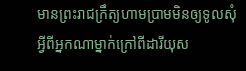មានព្រះរាជក្រឹត្យហាមប្រាមមិនឲ្យទូលសុំអ្វីពីអ្នកណាម្នាក់ក្រៅពីដារីយុស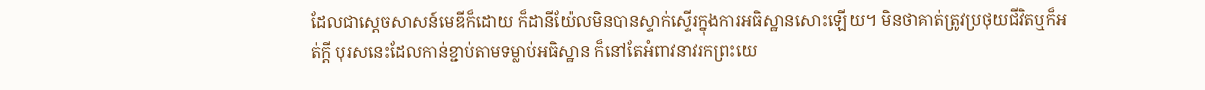ដែលជាស្តេចសាសន៍មេឌីក៏ដោយ ក៏ដានីយ៉ែលមិនបានស្ទាក់ស្ទើរក្នុងការអធិស្ឋានសោះឡើយ។ មិនថាគាត់ត្រូវប្រថុយជីវិតឬក៏អត់ក្ដី បុរសនេះដែលកាន់ខ្ជាប់តាមទម្លាប់អធិស្ឋាន ក៏នៅតែអំពាវនាវរកព្រះយេ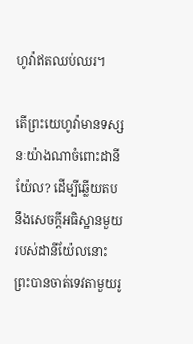ហូវ៉ាឥតឈប់ឈរ។

តើព្រះយេហូវ៉ាមានទស្សនៈយ៉ាងណាចំពោះដានីយ៉ែល? ដើម្បីឆ្លើយតបនឹងសេចក្ដីអធិស្ឋានមួយរបស់ដានីយ៉ែលនោះ ព្រះបានចាត់ទេវតាមួយរូ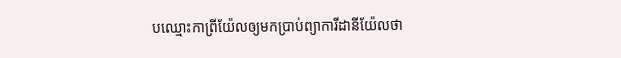បឈ្មោះកាព្រីយ៉ែលឲ្យមកប្រាប់ព្យាការីដានីយ៉ែលថា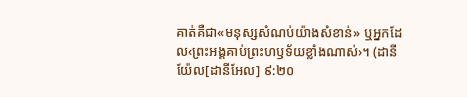គាត់គឺជា«មនុស្សសំណប់យ៉ាងសំខាន់» ឬអ្នកដែល‹ព្រះអង្គគាប់ព្រះហឫទ័យខ្លាំងណាស់›។ (ដានីយ៉ែល[ដានីអែល] ៩:២០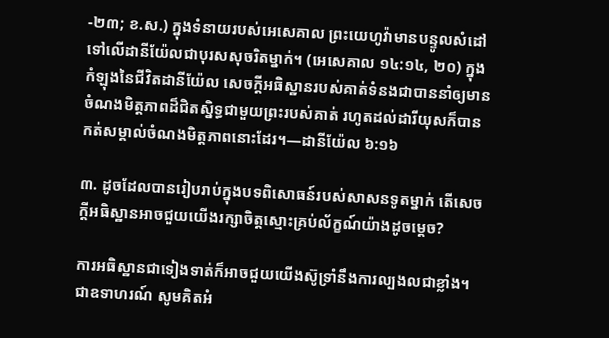-២៣; ខ.ស.) ក្នុងទំនាយរបស់អេសេគាល ព្រះយេហូវ៉ាមានបន្ទូលសំដៅទៅលើដានីយ៉ែលជាបុរសសុចរិតម្នាក់។ (អេសេគាល ១៤:១៤, ២០) ក្នុងកំឡុងនៃជីវិតដានីយ៉ែល សេចក្ដីអធិស្ឋានរបស់គាត់ទំនងជាបាននាំឲ្យមានចំណងមិត្តភាពដ៏ជិតស្និទ្ធជាមួយព្រះរបស់គាត់ រហូតដល់ដារីយុសក៏បានកត់សម្គាល់ចំណងមិត្តភាពនោះដែរ។—ដានីយ៉ែល ៦:១៦

៣. ដូចដែលបានរៀបរាប់ក្នុងបទពិសោធន៍របស់សាសនទូតម្នាក់ តើសេចក្ដីអធិស្ឋានអាចជួយយើងរក្សាចិត្តស្មោះគ្រប់ល័ក្ខណ៍យ៉ាងដូចម្ដេច?

ការអធិស្ឋានជាទៀងទាត់ក៏អាចជួយយើងស៊ូទ្រាំនឹងការល្បងលជាខ្លាំង។ ជាឧទាហរណ៍ សូមគិតអំ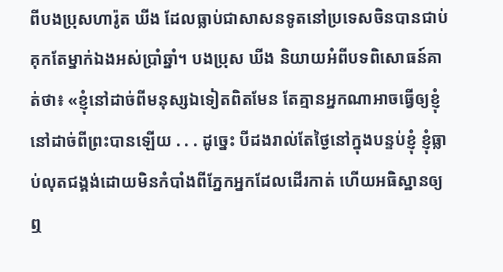ពីបងប្រុសហារ៉ូត ឃីង ដែលធ្លាប់ជាសាសនទូតនៅប្រទេសចិនបានជាប់គុកតែម្នាក់ឯងអស់ប្រាំឆ្នាំ។ បងប្រុស ឃីង និយាយអំពីបទពិសោធន៍គាត់ថា៖ «ខ្ញុំនៅដាច់ពីមនុស្សឯទៀតពិតមែន តែគ្មានអ្នកណាអាចធ្វើឲ្យខ្ញុំនៅដាច់ពីព្រះបានឡើយ . . . ដូច្នេះ បីដងរាល់តែថ្ងៃនៅក្នុងបន្ទប់ខ្ញុំ ខ្ញុំធ្លាប់លុតជង្គង់ដោយមិនកំបាំងពីភ្នែកអ្នកដែលដើរកាត់ ហើយអធិស្ឋានឲ្យឮ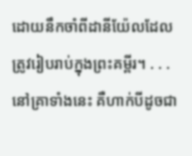ដោយនឹកចាំពីដានីយ៉ែលដែលត្រូវរៀបរាប់ក្នុងព្រះគម្ពីរ។ . . . នៅគ្រាទាំងនេះ គឺហាក់បីដូចជា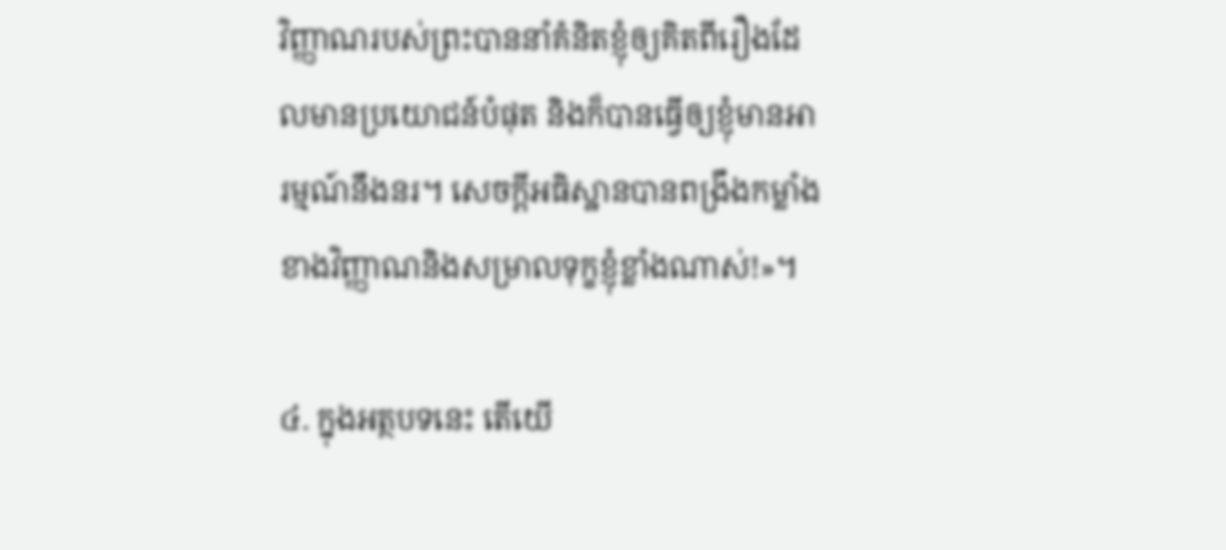វិញ្ញាណរបស់ព្រះបាននាំគំនិតខ្ញុំឲ្យគិតពីរឿងដែលមានប្រយោជន៍បំផុត និងក៏បានធ្វើឲ្យខ្ញុំមានអារម្មណ៍នឹងនរ។ សេចក្ដីអធិស្ឋានបានពង្រឹងកម្លាំងខាងវិញ្ញាណនិងសម្រាលទុក្ខខ្ញុំខ្លាំងណាស់!»។

៤. ក្នុងអត្ថបទនេះ តើយើ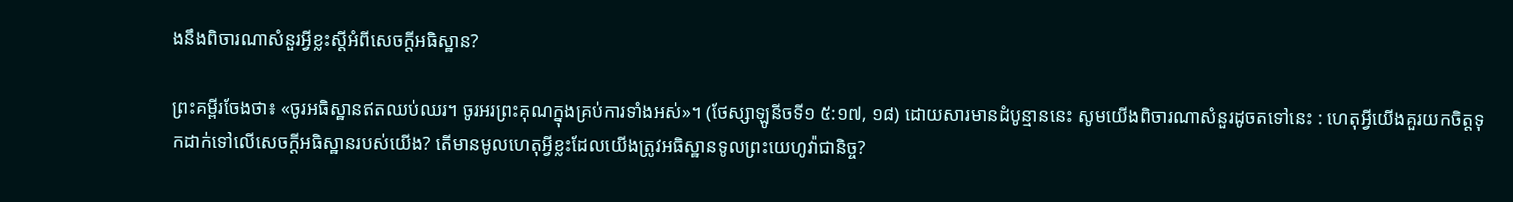ងនឹងពិចារណាសំនួរអ្វីខ្លះស្តីអំពីសេចក្ដីអធិស្ឋាន?

ព្រះគម្ពីរចែងថា៖ «ចូរអធិស្ឋានឥតឈប់ឈរ។ ចូរអរព្រះគុណក្នុងគ្រប់ការទាំងអស់»។ (ថែស្សាឡូនីចទី១ ៥:១៧, ១៨) ដោយសារមានដំបូន្មាននេះ សូមយើងពិចារណាសំនួរដូចតទៅនេះ : ហេតុអ្វីយើងគួរយកចិត្តទុកដាក់ទៅលើសេចក្ដីអធិស្ឋានរបស់យើង? តើមានមូលហេតុអ្វីខ្លះដែលយើងត្រូវអធិស្ឋានទូលព្រះយេហូវ៉ាជានិច្ច?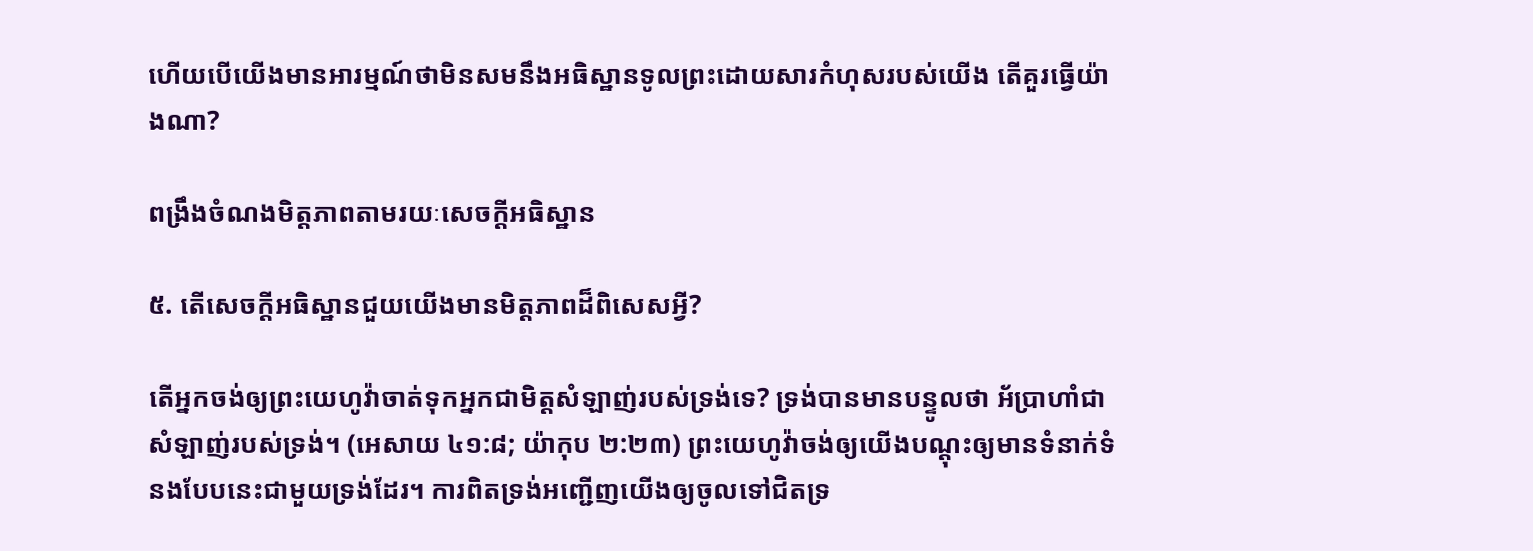ហើយបើយើងមានអារម្មណ៍ថាមិនសមនឹងអធិស្ឋានទូលព្រះដោយសារកំហុសរបស់យើង តើគួរធ្វើយ៉ាងណា?

ពង្រឹងចំណងមិត្តភាពតាមរយៈសេចក្ដីអធិស្ឋាន

៥. តើសេចក្ដីអធិស្ឋានជួយយើងមានមិត្តភាពដ៏ពិសេសអ្វី?

តើអ្នកចង់ឲ្យព្រះយេហូវ៉ាចាត់ទុកអ្នកជាមិត្តសំឡាញ់របស់ទ្រង់ទេ? ទ្រង់បានមានបន្ទូលថា អ័ប្រាហាំជាសំឡាញ់របស់ទ្រង់។ (អេសាយ ៤១:៨; យ៉ាកុប ២:២៣) ព្រះយេហូវ៉ាចង់ឲ្យយើងបណ្ដុះឲ្យមានទំនាក់ទំនងបែបនេះជាមួយទ្រង់ដែរ។ ការពិតទ្រង់អញ្ជើញយើងឲ្យចូលទៅជិតទ្រ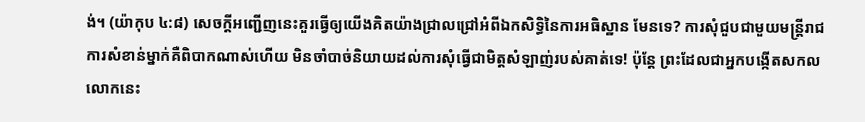ង់។ (យ៉ាកុប ៤:៨) សេចក្ដីអញ្ជើញនេះគួរធ្វើឲ្យយើងគិតយ៉ាងជ្រាលជ្រៅអំពីឯកសិទ្ធិនៃការអធិស្ឋាន មែនទេ? ការសុំជួបជាមួយមន្ត្រីរាជការសំខាន់ម្នាក់គឺពិបាកណាស់ហើយ មិនចាំបាច់និយាយដល់ការសុំធ្វើជាមិត្តសំឡាញ់របស់គាត់ទេ! ប៉ុន្តែ ព្រះដែលជាអ្នកបង្កើតសកលលោកនេះ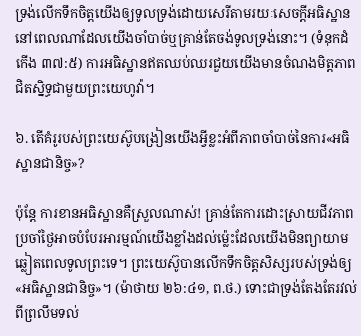ទ្រង់លើកទឹកចិត្តយើងឲ្យទូលទ្រង់ដោយសេរីតាមរយៈសេចក្ដីអធិស្ឋាន នៅពេលណាដែលយើងចាំបាច់ឬគ្រាន់តែចង់ទូលទ្រង់នោះ។ (ទំនុកដំកើង ៣៧:៥) ការអធិស្ឋានឥតឈប់ឈរជួយយើងមានចំណងមិត្តភាពជិតស្និទ្ធជាមួយព្រះយេហូវ៉ា។

៦. តើគំរូរបស់ព្រះយេស៊ូបង្រៀនយើងអ្វីខ្លះអំពីភាពចាំបាច់នៃការ«អធិស្ឋានជានិច្ច»?

ប៉ុន្តែ ការខានអធិស្ឋានគឺស្រួលណាស់! គ្រាន់តែការដោះស្រាយជីវភាពប្រចាំថ្ងៃអាចបំបែរអារម្មណ៍យើងខ្លាំងដល់ម្ល៉េះដែលយើងមិនព្យាយាមឆ្លៀតពេលទូលព្រះទេ។ ព្រះយេស៊ូបានលើកទឹកចិត្តសិស្សរបស់ទ្រង់ឲ្យ«អធិស្ឋានជានិច្ច»។ (ម៉ាថាយ ២៦:៤១, ព.ថ.) ទោះជាទ្រង់តែងតែរវល់ពីព្រលឹមទល់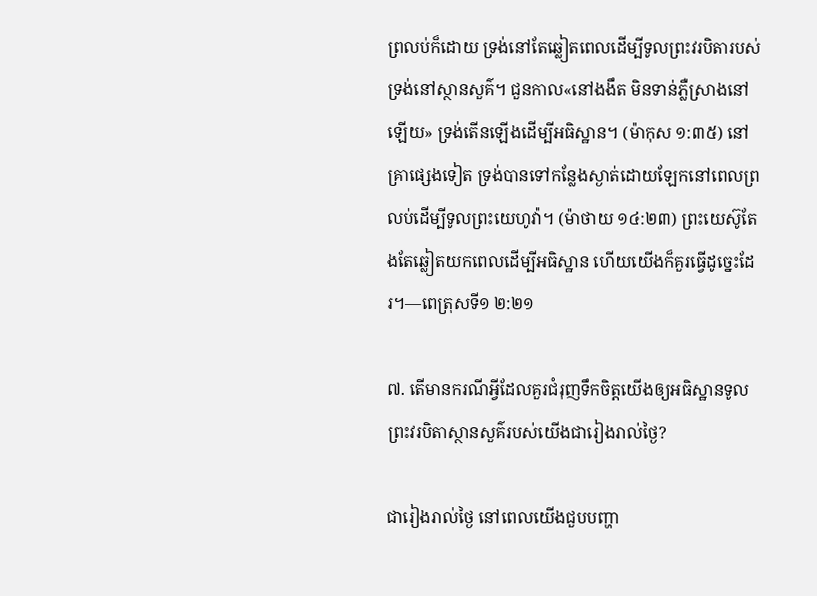ព្រលប់ក៏ដោយ ទ្រង់នៅតែឆ្លៀតពេលដើម្បីទូលព្រះវរបិតារបស់ទ្រង់នៅស្ថានសួគ៌។ ជួនកាល«នៅងងឹត មិនទាន់ភ្លឺស្រាងនៅឡើយ» ទ្រង់តើនឡើងដើម្បីអធិស្ឋាន។ (ម៉ាកុស ១:៣៥) នៅគ្រាផ្សេងទៀត ទ្រង់បានទៅកន្លែងស្ងាត់ដោយឡែកនៅពេលព្រលប់ដើម្បីទូលព្រះយេហូវ៉ា។ (ម៉ាថាយ ១៤:២៣) ព្រះយេស៊ូតែងតែឆ្លៀតយកពេលដើម្បីអធិស្ឋាន ហើយយើងក៏គួរធ្វើដូច្នេះដែរ។—ពេត្រុសទី១ ២:២១

៧. តើមានករណីអ្វីដែលគួរជំរុញទឹកចិត្តយើងឲ្យអធិស្ឋានទូលព្រះវរបិតាស្ថានសួគ៌របស់យើងជារៀងរាល់ថ្ងៃ?

ជារៀងរាល់ថ្ងៃ នៅពេលយើងជួបបញ្ហា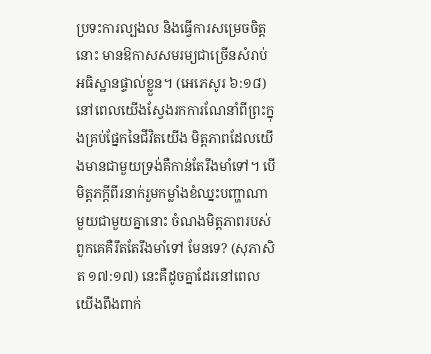ប្រទះការល្បងល និងធ្វើការសម្រេចចិត្តនោះ មានឱកាសសមរម្យជាច្រើនសំរាប់អធិស្ឋានផ្ទាល់ខ្លួន។ (អេភេសូរ ៦:១៨) នៅពេលយើងស្វែងរកការណែនាំពីព្រះក្នុងគ្រប់ផ្នែកនៃជីវិតយើង មិត្តភាពដែលយើងមានជាមួយទ្រង់គឺកាន់តែរឹងមាំទៅ។ បើមិត្តភក្ដីពីរនាក់រួមកម្លាំងខំឈ្នះបញ្ហាណាមួយជាមួយគ្នានោះ ចំណងមិត្តភាពរបស់ពួកគេគឺរឹតតែរឹងមាំទៅ មែនទេ? (សុភាសិត ១៧:១៧) នេះគឺដូចគ្នាដែរនៅពេលយើងពឹងពាក់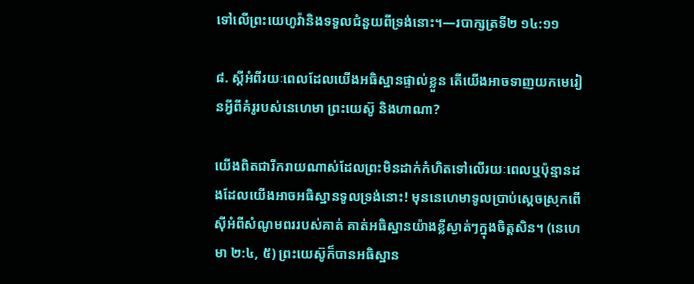ទៅលើព្រះយេហូវ៉ានិងទទួលជំនួយពីទ្រង់នោះ។—របាក្សត្រទី២ ១៤:១១

៨. ស្តីអំពីរយៈពេលដែលយើងអធិស្ឋានផ្ទាល់ខ្លួន តើយើងអាចទាញយកមេរៀនអ្វីពីគំរូរបស់នេហេមា ព្រះយេស៊ូ និងហាណា?

យើងពិតជារីករាយណាស់ដែលព្រះមិនដាក់កំហិតទៅលើរយៈពេលឬប៉ុន្មានដងដែលយើងអាចអធិស្ឋានទូលទ្រង់នោះ! មុននេហេមាទូលប្រាប់ស្តេចស្រុកពើស៊ីអំពីសំណូមពររបស់គាត់ គាត់អធិស្ឋានយ៉ាងខ្លីស្ងាត់ៗក្នុងចិត្តសិន។ (នេហេមា ២:៤, ៥) ព្រះយេស៊ូក៏បានអធិស្ឋាន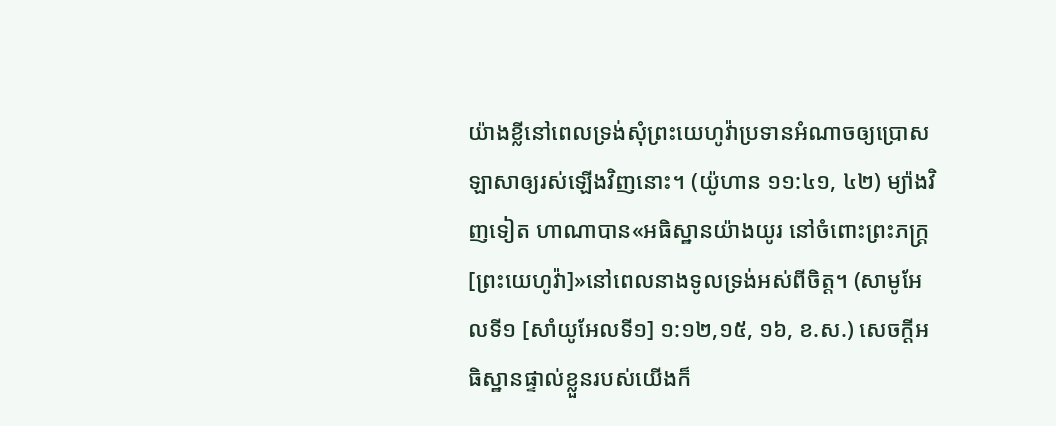យ៉ាងខ្លីនៅពេលទ្រង់សុំព្រះយេហូវ៉ាប្រទានអំណាចឲ្យប្រោសឡាសាឲ្យរស់ឡើងវិញនោះ។ (យ៉ូហាន ១១:៤១, ៤២) ម្យ៉ាងវិញទៀត ហាណាបាន«អធិស្ឋានយ៉ាងយូរ នៅចំពោះព្រះភក្ដ្រ[ព្រះយេហូវ៉ា]»នៅពេលនាងទូលទ្រង់អស់ពីចិត្ត។ (សាមូអែលទី១ [សាំយូអែលទី១] ១:១២,១៥, ១៦, ខ.ស.) សេចក្ដីអធិស្ឋានផ្ទាល់ខ្លួនរបស់យើងក៏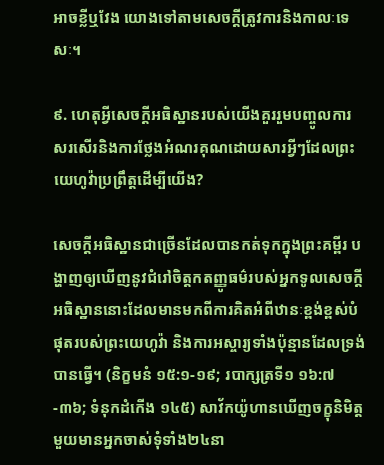អាចខ្លីឬវែង យោងទៅតាមសេចក្ដីត្រូវការនិងកាលៈទេសៈ។

៩. ហេតុអ្វីសេចក្ដីអធិស្ឋានរបស់យើងគួររួមបញ្ចូលការសរសើរនិងការថ្លែងអំណរគុណដោយសារអ្វីៗដែលព្រះយេហូវ៉ាប្រព្រឹត្តដើម្បីយើង?

សេចក្ដីអធិស្ឋានជាច្រើនដែលបានកត់ទុកក្នុងព្រះគម្ពីរ បង្ហាញឲ្យឃើញនូវជំរៅចិត្តកតញ្ញូធម៌របស់អ្នកទូលសេចក្ដីអធិស្ឋាននោះដែលមានមកពីការគិតអំពីឋានៈខ្ពង់ខ្ពស់បំផុតរបស់ព្រះយេហូវ៉ា និងការអស្ចារ្យទាំងប៉ុន្មានដែលទ្រង់បានធ្វើ។ (និក្ខមនំ ១៥:១-១៩; របាក្សត្រទី១ ១៦:៧-៣៦; ទំនុកដំកើង ១៤៥) សាវ័កយ៉ូហានឃើញចក្ខុនិមិត្តមួយមានអ្នកចាស់ទុំទាំង២៤នា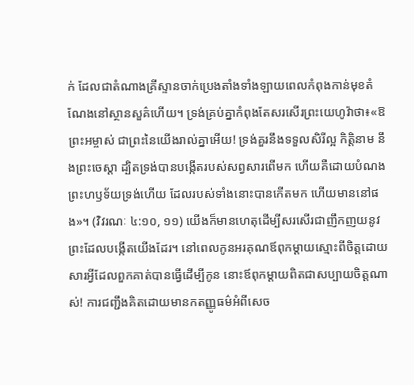ក់ ដែលជាតំណាងគ្រីស្ទានចាក់ប្រេងតាំងទាំងឡាយពេលកំពុងកាន់មុខតំណែងនៅស្ថានសួគ៌ហើយ។ ទ្រង់គ្រប់គ្នាកំពុងតែសរសើរព្រះយេហូវ៉ាថា៖«ឱព្រះអម្ចាស់ ជាព្រះនៃយើងរាល់គ្នាអើយ! ទ្រង់គួរនឹងទទួលសិរីល្អ កិត្ដិនាម នឹងព្រះចេស្ដា ដ្បិតទ្រង់បានបង្កើតរបស់សព្វសារពើមក ហើយគឺដោយបំណងព្រះហឫទ័យទ្រង់ហើយ ដែលរបស់ទាំងនោះបានកើតមក ហើយមាននៅផង»។ (វិវរណៈ ៤:១០, ១១) យើងក៏មានហេតុដើម្បីសរសើរជាញឹកញយនូវព្រះដែលបង្កើតយើងដែរ។ នៅពេលកូនអរគុណឪពុកម្ដាយស្មោះពីចិត្តដោយសារអ្វីដែលពួកគាត់បានធ្វើដើម្បីកូន នោះឪពុកម្ដាយពិតជាសប្បាយចិត្តណាស់! ការជញ្ជឹងគិតដោយមានកតញ្ញូធម៌អំពីសេច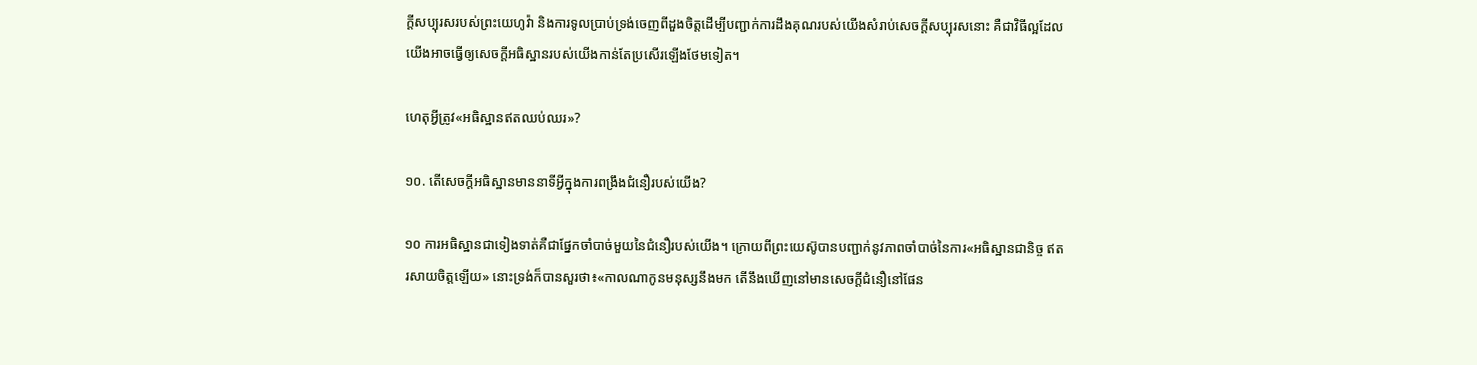ក្ដីសប្បុរសរបស់ព្រះយេហូវ៉ា និងការទូលប្រាប់ទ្រង់ចេញពីដួងចិត្តដើម្បីបញ្ជាក់ការដឹងគុណរបស់យើងសំរាប់សេចក្ដីសប្បុរសនោះ គឺជាវិធីល្អដែលយើងអាចធ្វើឲ្យសេចក្ដីអធិស្ឋានរបស់យើងកាន់តែប្រសើរឡើងថែមទៀត។

ហេតុអ្វីត្រូវ«អធិស្ឋានឥតឈប់ឈរ»?

១០. តើសេចក្ដីអធិស្ឋានមាននាទីអ្វីក្នុងការពង្រឹងជំនឿរបស់យើង?

១០ ការអធិស្ឋានជាទៀងទាត់គឺជាផ្នែកចាំបាច់មួយនៃជំនឿរបស់យើង។ ក្រោយពីព្រះយេស៊ូបានបញ្ជាក់នូវភាពចាំបាច់នៃការ«អធិស្ឋានជានិច្ច ឥតរសាយចិត្តឡើយ» នោះទ្រង់ក៏បានសួរថា៖«កាលណាកូនមនុស្សនឹងមក តើនឹងឃើញនៅមានសេចក្ដីជំនឿនៅផែន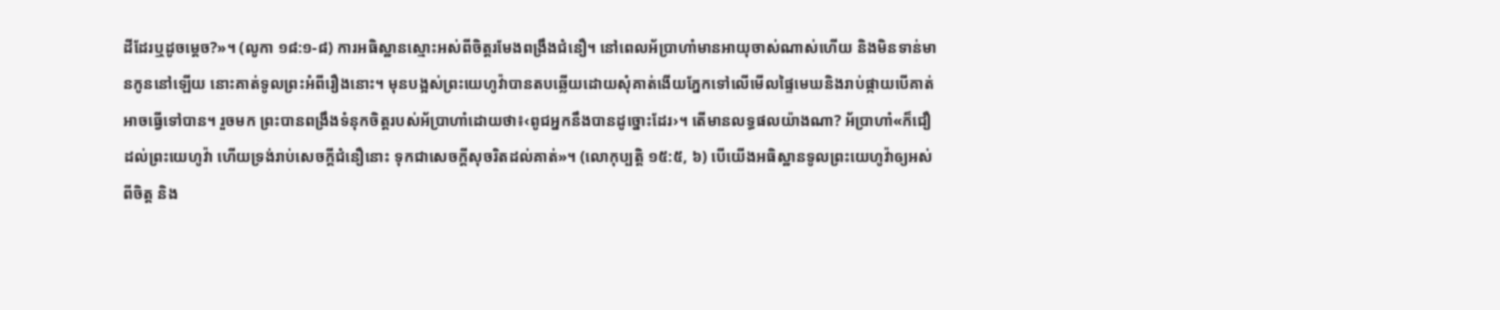ដីដែរឬដូចម្ដេច?»។ (លូកា ១៨:១-៨) ការអធិស្ឋានស្មោះអស់ពីចិត្តរមែងពង្រឹងជំនឿ។ នៅពេលអ័ប្រាហាំមានអាយុចាស់ណាស់ហើយ និងមិនទាន់មានកូននៅឡើយ នោះគាត់ទូលព្រះអំពីរឿងនោះ។ មុនបង្អស់ព្រះយេហូវ៉ាបានតបឆ្លើយដោយសុំគាត់ងើយភ្នែកទៅលើមើលផ្ទៃមេឃនិងរាប់ផ្កាយបើគាត់អាចធ្វើទៅបាន។ រួចមក ព្រះបានពង្រឹងទំនុកចិត្តរបស់អ័ប្រាហាំដោយថា៖‹ពូជអ្នកនឹងបានដូច្នោះដែរ›។ តើមានលទ្ធផលយ៉ាងណា? អ័ប្រាហាំ«ក៏ជឿដល់ព្រះយេហូវ៉ា ហើយទ្រង់រាប់សេចក្ដីជំនឿនោះ ទុកជាសេចក្ដីសុចរិតដល់គាត់»។ (លោកុប្បត្តិ ១៥:៥, ៦) បើយើងអធិស្ឋានទូលព្រះយេហូវ៉ាឲ្យអស់ពីចិត្ត និង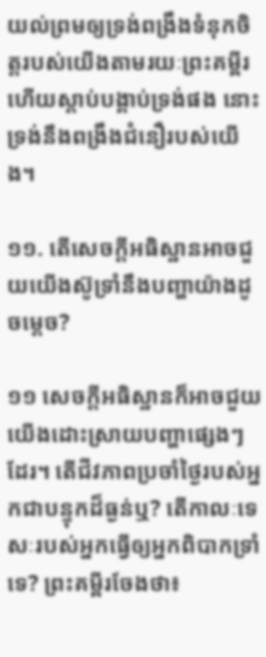យល់ព្រមឲ្យទ្រង់ពង្រឹងទំនុកចិត្តរបស់យើងតាមរយៈព្រះគម្ពីរ ហើយស្ដាប់បង្គាប់ទ្រង់ផង នោះទ្រង់នឹងពង្រឹងជំនឿរបស់យើង។

១១. តើសេចក្ដីអធិស្ឋានអាចជួយយើងស៊ូទ្រាំនឹងបញ្ហាយ៉ាងដូចម្ដេច?

១១ សេចក្ដីអធិស្ឋានក៏អាចជួយយើងដោះស្រាយបញ្ហាផ្សេងៗដែរ។ តើជីវភាពប្រចាំថ្ងៃរបស់អ្នកជាបន្ទុកដ៏ធ្ងន់ឬ? តើកាលៈទេសៈរបស់អ្នកធ្វើឲ្យអ្នកពិបាកទ្រាំទេ? ព្រះគម្ពីរចែងថា៖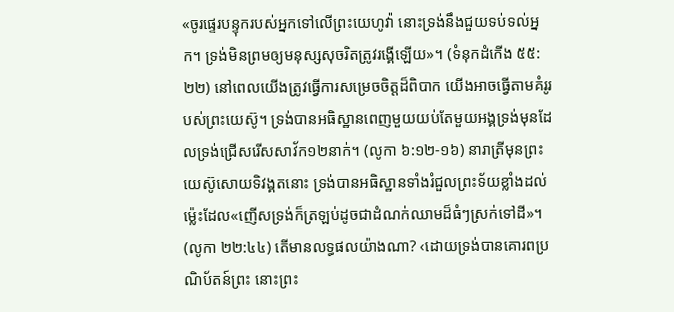«ចូរផ្ទេរបន្ទុករបស់អ្នកទៅលើព្រះយេហូវ៉ា នោះទ្រង់នឹងជួយទប់ទល់អ្នក។ ទ្រង់មិនព្រមឲ្យមនុស្សសុចរិតត្រូវរង្គើឡើយ»។ (ទំនុកដំកើង ៥៥:២២) នៅពេលយើងត្រូវធ្វើការសម្រេចចិត្តដ៏ពិបាក យើងអាចធ្វើតាមគំរូរបស់ព្រះយេស៊ូ។ ទ្រង់បានអធិស្ឋានពេញមួយយប់តែមួយអង្គទ្រង់មុនដែលទ្រង់ជ្រើសរើសសាវ័ក១២នាក់។ (លូកា ៦:១២-១៦) នារាត្រីមុនព្រះយេស៊ូសោយទិវង្គតនោះ ទ្រង់បានអធិស្ឋានទាំងរំជួលព្រះទ័យខ្លាំងដល់ម្ល៉េះដែល«ញើសទ្រង់ក៏ត្រឡប់ដូចជាដំណក់ឈាមដ៏ធំៗស្រក់ទៅដី»។ (លូកា ២២:៤៤) តើមានលទ្ធផលយ៉ាងណា? ‹ដោយទ្រង់បានគោរពប្រណិប័តន៍ព្រះ នោះព្រះ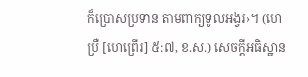ក៏ប្រោសប្រទាន តាមពាក្យទូលអង្វរ›។ (ហេប្រឺ [ហេព្រើរ] ៥:៧, ខ.ស.) សេចក្ដីអធិស្ឋាន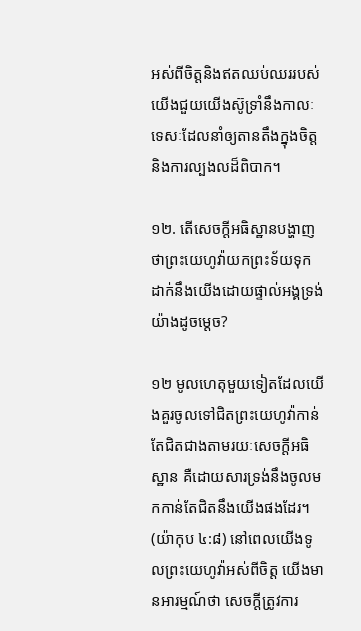អស់ពីចិត្តនិងឥតឈប់ឈររបស់យើងជួយយើងស៊ូទ្រាំនឹងកាលៈទេសៈដែលនាំឲ្យតានតឹងក្នុងចិត្តនិងការល្បងលដ៏ពិបាក។

១២. តើសេចក្ដីអធិស្ឋានបង្ហាញថាព្រះយេហូវ៉ាយកព្រះទ័យទុកដាក់នឹងយើងដោយផ្ទាល់អង្គទ្រង់យ៉ាងដូចម្ដេច?

១២ មូលហេតុមួយទៀតដែលយើងគួរចូលទៅជិតព្រះយេហូវ៉ាកាន់តែជិតជាងតាមរយៈសេចក្ដីអធិស្ឋាន គឺដោយសារទ្រង់នឹងចូលមកកាន់តែជិតនឹងយើងផងដែរ។ (យ៉ាកុប ៤:៨) នៅពេលយើងទូលព្រះយេហូវ៉ាអស់ពីចិត្ត យើងមានអារម្មណ៍ថា សេចក្ដីត្រូវការ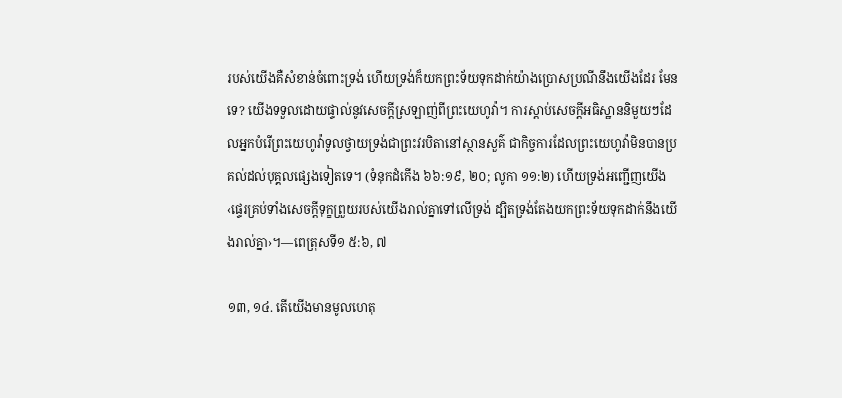របស់យើងគឺសំខាន់ចំពោះទ្រង់ ហើយទ្រង់ក៏យកព្រះទ័យទុកដាក់យ៉ាងប្រោសប្រណីនឹងយើងដែរ មែនទេ? យើងទទួលដោយផ្ទាល់នូវសេចក្ដីស្រឡាញ់ពីព្រះយេហូវ៉ា។ ការស្ដាប់សេចក្ដីអធិស្ឋាននិមួយៗដែលអ្នកបំរើព្រះយេហូវ៉ាទូលថ្វាយទ្រង់ជាព្រះវរបិតានៅស្ថានសួគ៌ ជាកិច្ចការដែលព្រះយេហូវ៉ាមិនបានប្រគល់ដល់បុគ្គលផ្សេងទៀតទេ។ (ទំនុកដំកើង ៦៦:១៩, ២០; លូកា ១១:២) ហើយទ្រង់អញ្ជើញយើង‹ផ្ទេរគ្រប់ទាំងសេចក្ដីទុក្ខព្រួយរបស់យើងរាល់គ្នាទៅលើទ្រង់ ដ្បិតទ្រង់តែងយកព្រះទ័យទុកដាក់នឹងយើងរាល់គ្នា›។—ពេត្រុសទី១ ៥:៦, ៧

១៣, ១៤. តើយើងមានមូលហេតុ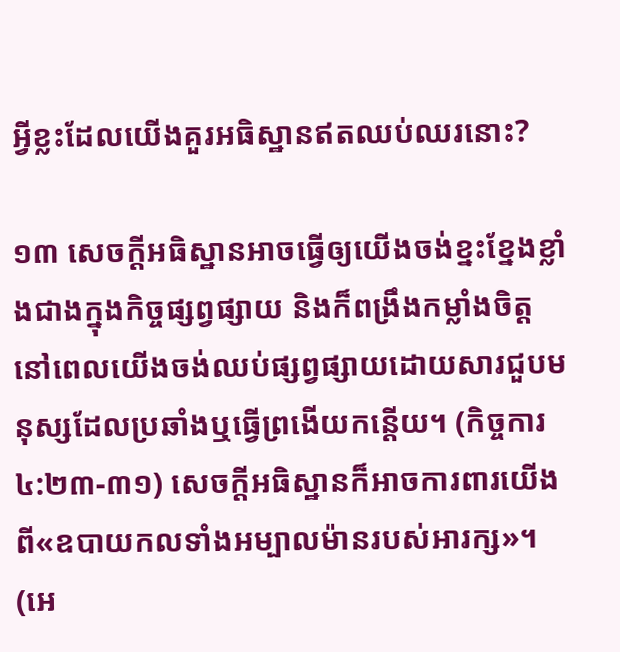អ្វីខ្លះដែលយើងគួរអធិស្ឋានឥតឈប់ឈរនោះ?

១៣ សេចក្ដីអធិស្ឋានអាចធ្វើឲ្យយើងចង់ខ្នះខ្នែងខ្លាំងជាងក្នុងកិច្ចផ្សព្វផ្សាយ និងក៏ពង្រឹងកម្លាំងចិត្តនៅពេលយើងចង់ឈប់ផ្សព្វផ្សាយដោយសារជួបមនុស្សដែលប្រឆាំងឬធ្វើព្រងើយកន្តើយ។ (កិច្ចការ ៤:២៣-៣១) សេចក្ដីអធិស្ឋានក៏អាចការពារយើងពី«ឧបាយកលទាំងអម្បាលម៉ានរបស់អារក្ស»។ (អេ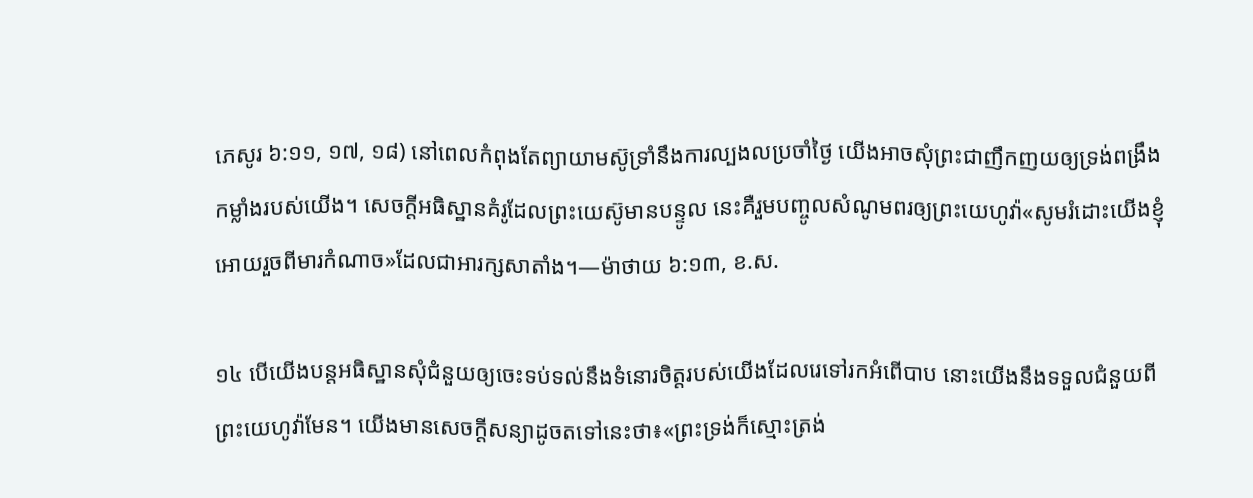ភេសូរ ៦:១១, ១៧, ១៨) នៅពេលកំពុងតែព្យាយាមស៊ូទ្រាំនឹងការល្បងលប្រចាំថ្ងៃ យើងអាចសុំព្រះជាញឹកញយឲ្យទ្រង់ពង្រឹងកម្លាំងរបស់យើង។ សេចក្ដីអធិស្ឋានគំរូដែលព្រះយេស៊ូមានបន្ទូល នេះគឺរួមបញ្ចូលសំណូមពរឲ្យព្រះយេហូវ៉ា«សូមរំដោះយើងខ្ញុំអោយរួចពីមារកំណាច»ដែលជាអារក្សសាតាំង។—ម៉ាថាយ ៦:១៣, ខ.ស.

១៤ បើយើងបន្តអធិស្ឋានសុំជំនួយឲ្យចេះទប់ទល់នឹងទំនោរចិត្តរបស់យើងដែលរេទៅរកអំពើបាប នោះយើងនឹងទទួលជំនួយពីព្រះយេហូវ៉ាមែន។ យើងមានសេចក្ដីសន្យាដូចតទៅនេះថា៖«ព្រះទ្រង់ក៏ស្មោះត្រង់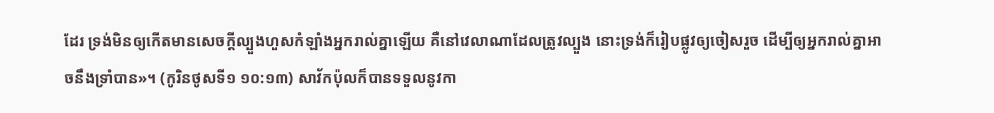ដែរ ទ្រង់មិនឲ្យកើតមានសេចក្ដីល្បួងហួសកំឡាំងអ្នករាល់គ្នាឡើយ គឺនៅវេលាណាដែលត្រូវល្បួង នោះទ្រង់ក៏រៀបផ្លូវឲ្យចៀសរួច ដើម្បីឲ្យអ្នករាល់គ្នាអាចនឹងទ្រាំបាន»។ (កូរិនថូសទី១ ១០:១៣) សាវ័កប៉ុលក៏បានទទួលនូវកា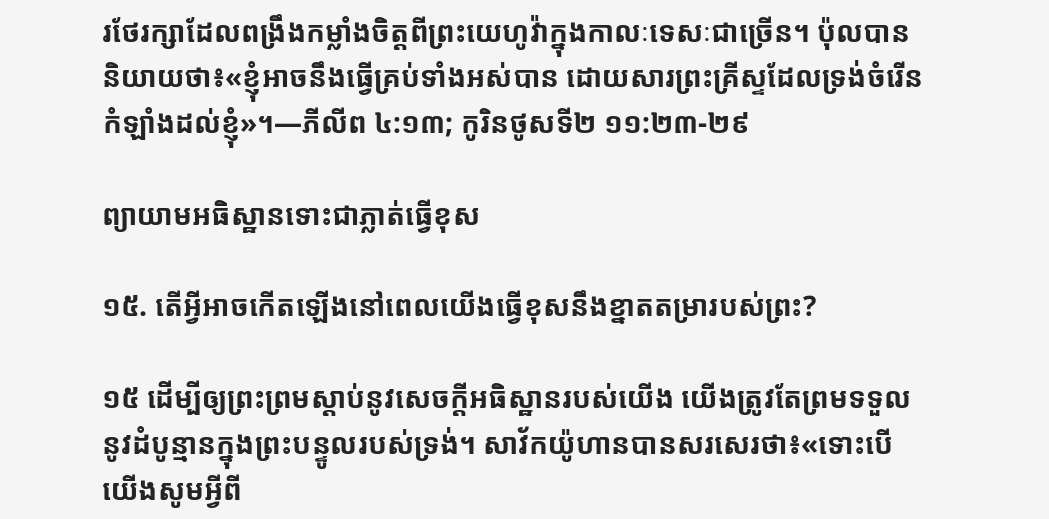រថែរក្សាដែលពង្រឹងកម្លាំងចិត្តពីព្រះយេហូវ៉ាក្នុងកាលៈទេសៈជាច្រើន។ ប៉ុលបាននិយាយថា៖«ខ្ញុំអាចនឹងធ្វើគ្រប់ទាំងអស់បាន ដោយសារព្រះគ្រីស្ទដែលទ្រង់ចំរើនកំឡាំងដល់ខ្ញុំ»។—ភីលីព ៤:១៣; កូរិនថូសទី២ ១១:២៣-២៩

ព្យាយាមអធិស្ឋានទោះជាភ្លាត់ធ្វើខុស

១៥. តើអ្វីអាចកើតឡើងនៅពេលយើងធ្វើខុសនឹងខ្នាតតម្រារបស់ព្រះ?

១៥ ដើម្បីឲ្យព្រះព្រមស្ដាប់នូវសេចក្ដីអធិស្ឋានរបស់យើង យើងត្រូវតែព្រមទទួលនូវដំបូន្មានក្នុងព្រះបន្ទូលរបស់ទ្រង់។ សាវ័កយ៉ូហានបានសរសេរថា៖«ទោះបើយើងសូមអ្វីពី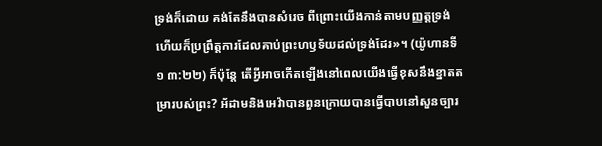ទ្រង់ក៏ដោយ គង់តែនឹងបានសំរេច ពីព្រោះយើងកាន់តាមបញ្ញត្តទ្រង់ ហើយក៏ប្រព្រឹត្តការដែលគាប់ព្រះហឫទ័យដល់ទ្រង់ដែរ»។ (យ៉ូហានទី១ ៣:២២) ក៏ប៉ុន្តែ តើអ្វីអាចកើតឡើងនៅពេលយើងធ្វើខុសនឹងខ្នាតតម្រារបស់ព្រះ? អ័ដាមនិងអេវ៉ាបានពួនក្រោយបានធ្វើបាបនៅសួនច្បារ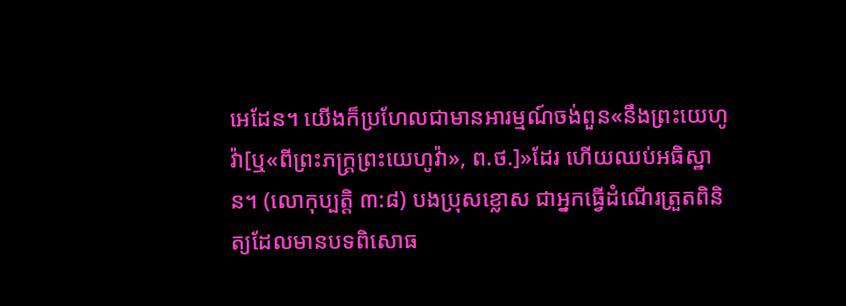អេដែន។ យើងក៏ប្រហែលជាមានអារម្មណ៍ចង់ពួន«នឹងព្រះយេហូវ៉ា[ឬ«ពីព្រះភក្ដ្រព្រះយេហូវ៉ា», ព.ថ.]»ដែរ ហើយឈប់អធិស្ឋាន។ (លោកុប្បត្តិ ៣:៨) បងប្រុសខ្លោស ជាអ្នកធ្វើដំណើរត្រួតពិនិត្យដែលមានបទពិសោធ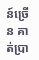ន៍ច្រើន គាត់ប្រា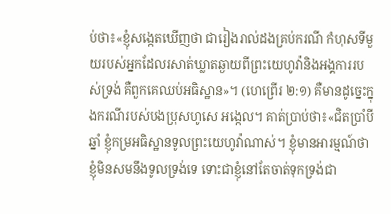ប់ថា៖«ខ្ញុំសង្កេតឃើញថា ជារៀងរាល់ដងគ្រប់ករណី កំហុសទីមួយរបស់អ្នកដែលរសាត់ឃ្លាតឆ្ងាយពីព្រះយេហូវ៉ានិងអង្គការរបស់ទ្រង់ គឺពួកគេឈប់អធិស្ឋាន»។ (ហេព្រើរ ២:១) គឺមានដូច្នេះក្នុងករណីរបស់បងប្រុសហូសេ អង្កេល។ គាត់ប្រាប់ថា៖«ជិតប្រាំបីឆ្នាំ ខ្ញុំកម្រអធិស្ឋានទូលព្រះយេហូវ៉ាណាស់។ ខ្ញុំមានអារម្មណ៍ថា ខ្ញុំមិនសមនឹងទូលទ្រង់ទេ ទោះជាខ្ញុំនៅតែចាត់ទុកទ្រង់ជា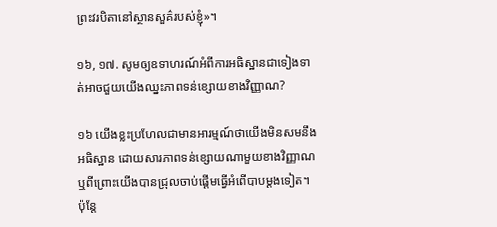ព្រះវរបិតានៅស្ថានសួគ៌របស់ខ្ញុំ»។

១៦, ១៧. សូមឲ្យឧទាហរណ៍អំពីការអធិស្ឋានជាទៀងទាត់អាចជួយយើងឈ្នះភាពទន់ខ្សោយខាងវិញ្ញាណ?

១៦ យើងខ្លះប្រហែលជាមានអារម្មណ៍ថាយើងមិនសមនឹងអធិស្ឋាន ដោយសារភាពទន់ខ្សោយណាមួយខាងវិញ្ញាណ ឬពីព្រោះយើងបានជ្រុលចាប់ផ្ដើមធ្វើអំពើបាបម្ដងទៀត។ ប៉ុន្តែ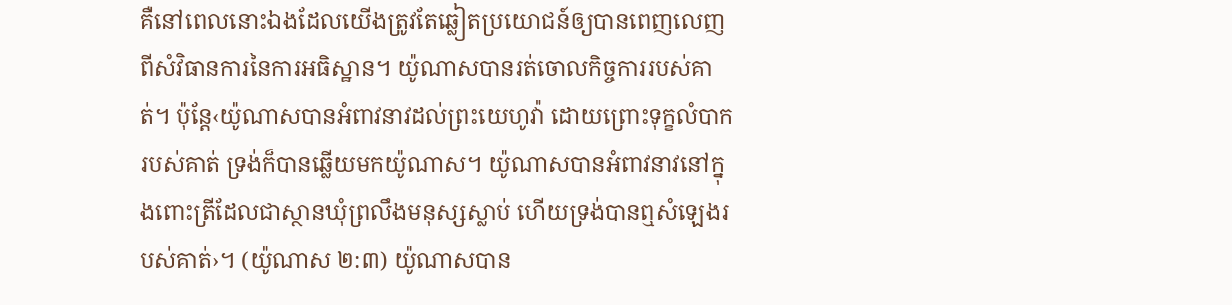គឺនៅពេលនោះឯងដែលយើងត្រូវតែឆ្លៀតប្រយោជន៍ឲ្យបានពេញលេញពីសំវិធានការនៃការអធិស្ឋាន។ យ៉ូណាសបានរត់ចោលកិច្ចការរបស់គាត់។ ប៉ុន្តែ‹យ៉ូណាសបានអំពាវនាវដល់ព្រះយេហូវ៉ា ដោយព្រោះទុក្ខលំបាករបស់គាត់ ទ្រង់ក៏បានឆ្លើយមកយ៉ូណាស។ យ៉ូណាសបានអំពាវនាវនៅក្នុងពោះត្រីដែលជាស្ថានឃុំព្រលឹងមនុស្សស្លាប់ ហើយទ្រង់បានឮសំឡេងរបស់គាត់›។ (យ៉ូណាស ២:៣) យ៉ូណាសបាន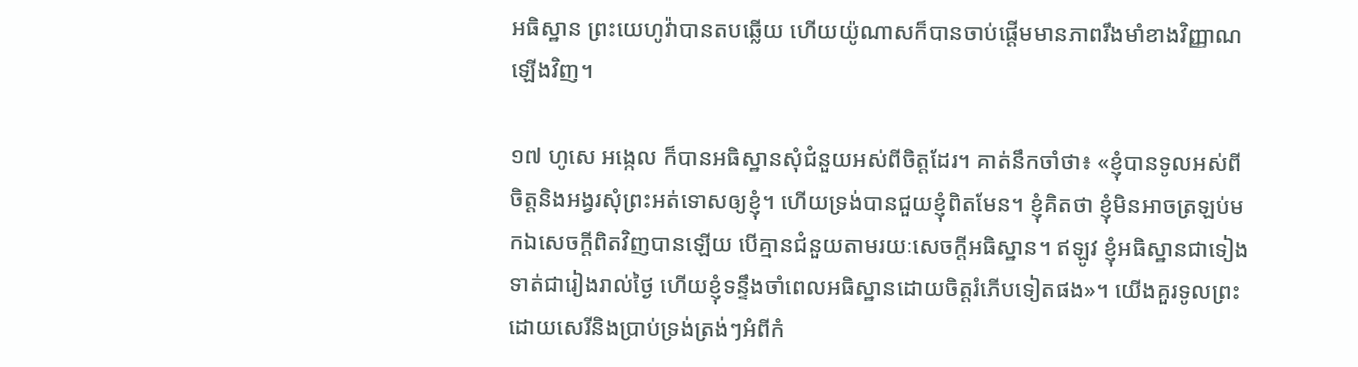អធិស្ឋាន ព្រះយេហូវ៉ាបានតបឆ្លើយ ហើយយ៉ូណាសក៏បានចាប់ផ្ដើមមានភាពរឹងមាំខាងវិញ្ញាណឡើងវិញ។

១៧ ហូសេ អង្កេល ក៏បានអធិស្ឋានសុំជំនួយអស់ពីចិត្តដែរ។ គាត់នឹកចាំថា៖ «ខ្ញុំបានទូលអស់ពីចិត្តនិងអង្វរសុំព្រះអត់ទោសឲ្យខ្ញុំ។ ហើយទ្រង់បានជួយខ្ញុំពិតមែន។ ខ្ញុំគិតថា ខ្ញុំមិនអាចត្រឡប់មកឯសេចក្ដីពិតវិញបានឡើយ បើគ្មានជំនួយតាមរយៈសេចក្ដីអធិស្ឋាន។ ឥឡូវ ខ្ញុំអធិស្ឋានជាទៀងទាត់ជារៀងរាល់ថ្ងៃ ហើយខ្ញុំទន្ទឹងចាំពេលអធិស្ឋានដោយចិត្តរំភើបទៀតផង»។ យើងគួរទូលព្រះដោយសេរីនិងប្រាប់ទ្រង់ត្រង់ៗអំពីកំ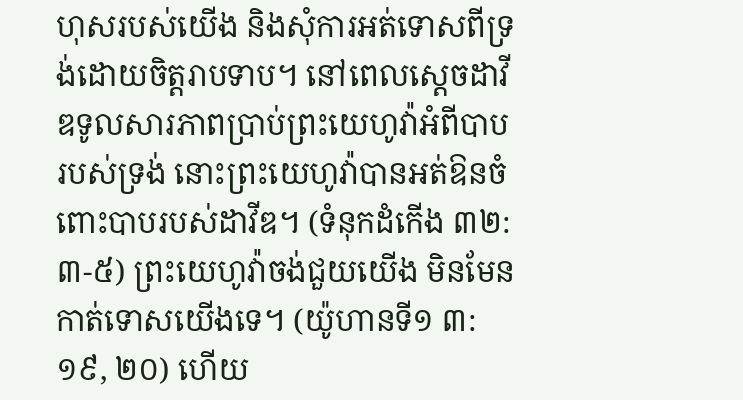ហុសរបស់យើង និងសុំការអត់ទោសពីទ្រង់ដោយចិត្តរាបទាប។ នៅពេលស្តេចដាវីឌទូលសារភាពប្រាប់ព្រះយេហូវ៉ាអំពីបាបរបស់ទ្រង់ នោះព្រះយេហូវ៉ាបានអត់ឱនចំពោះបាបរបស់ដាវីឌ។ (ទំនុកដំកើង ៣២:៣-៥) ព្រះយេហូវ៉ាចង់ជួយយើង មិនមែនកាត់ទោសយើងទេ។ (យ៉ូហានទី១ ៣:១៩, ២០) ហើយ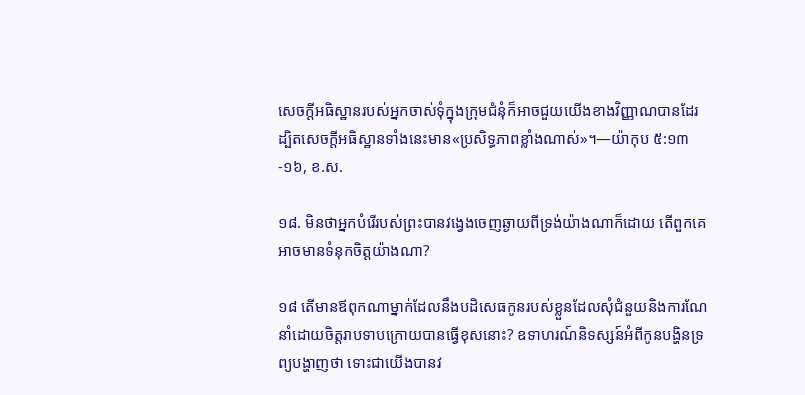សេចក្ដីអធិស្ឋានរបស់អ្នកចាស់ទុំក្នុងក្រុមជំនុំក៏អាចជួយយើងខាងវិញ្ញាណបានដែរ ដ្បិតសេចក្ដីអធិស្ឋានទាំងនេះមាន«ប្រសិទ្ធភាពខ្លាំងណាស់»។—យ៉ាកុប ៥:១៣-១៦, ខ.ស.

១៨. មិនថាអ្នកបំរើរបស់ព្រះបានវង្វេងចេញឆ្ងាយពីទ្រង់យ៉ាងណាក៏ដោយ តើពួកគេអាចមានទំនុកចិត្តយ៉ាងណា?

១៨ តើមានឪពុកណាម្នាក់ដែលនឹងបដិសេធកូនរបស់ខ្លួនដែលសុំជំនួយនិងការណែនាំដោយចិត្តរាបទាបក្រោយបានធ្វើខុសនោះ? ឧទាហរណ៍និទស្សន៍អំពីកូនបង្ហិនទ្រព្យបង្ហាញថា ទោះជាយើងបានវ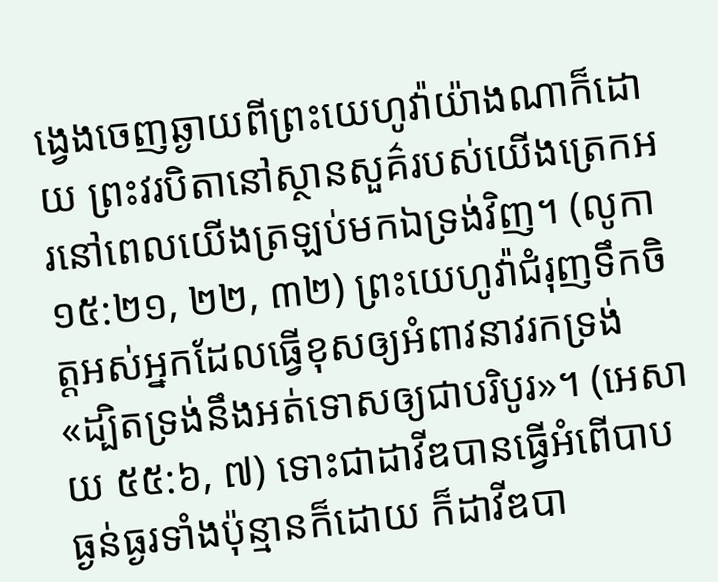ង្វេងចេញឆ្ងាយពីព្រះយេហូវ៉ាយ៉ាងណាក៏ដោយ ព្រះវរបិតានៅស្ថានសួគ៌របស់យើងត្រេកអរនៅពេលយើងត្រឡប់មកឯទ្រង់វិញ។ (លូកា ១៥:២១, ២២, ៣២) ព្រះយេហូវ៉ាជំរុញទឹកចិត្តអស់អ្នកដែលធ្វើខុសឲ្យអំពាវនាវរកទ្រង់ «ដ្បិតទ្រង់នឹងអត់ទោសឲ្យជាបរិបូរ»។ (អេសាយ ៥៥:៦, ៧) ទោះជាដាវីឌបានធ្វើអំពើបាបធ្ងន់ធ្ងរទាំងប៉ុន្មានក៏ដោយ ក៏ដាវីឌបា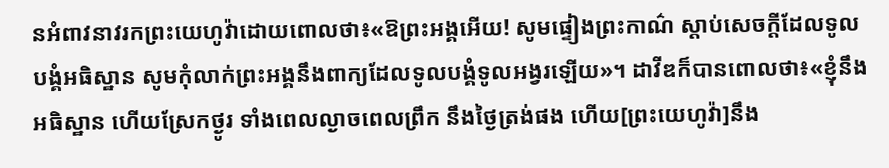នអំពាវនាវរកព្រះយេហូវ៉ាដោយពោលថា៖«ឱព្រះអង្គអើយ! សូមផ្ទៀងព្រះកាណ៌ ស្ដាប់សេចក្ដីដែលទូលបង្គំអធិស្ឋាន សូមកុំលាក់ព្រះអង្គនឹងពាក្យដែលទូលបង្គំទូលអង្វរឡើយ»។ ដាវីឌក៏បានពោលថា៖«ខ្ញុំនឹងអធិស្ឋាន ហើយស្រែកថ្ងូរ ទាំងពេលល្ងាចពេលព្រឹក នឹងថ្ងៃត្រង់ផង ហើយ[ព្រះយេហូវ៉ា]នឹង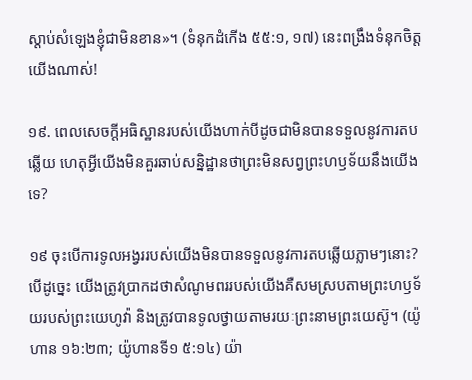ស្ដាប់សំឡេងខ្ញុំជាមិនខាន»។ (ទំនុកដំកើង ៥៥:១, ១៧) នេះពង្រឹងទំនុកចិត្តយើងណាស់!

១៩. ពេលសេចក្ដីអធិស្ឋានរបស់យើងហាក់បីដូចជាមិនបានទទួលនូវការតបឆ្លើយ ហេតុអ្វីយើងមិនគួរឆាប់សន្និដ្ឋានថាព្រះមិនសព្វព្រះហឫទ័យនឹងយើងទេ?

១៩ ចុះបើការទូលអង្វររបស់យើងមិនបានទទួលនូវការតបឆ្លើយភ្លាមៗនោះ? បើដូច្នេះ យើងត្រូវប្រាកដថាសំណូមពររបស់យើងគឺសមស្របតាមព្រះហឫទ័យរបស់ព្រះយេហូវ៉ា និងត្រូវបានទូលថ្វាយតាមរយៈព្រះនាមព្រះយេស៊ូ។ (យ៉ូហាន ១៦:២៣; យ៉ូហានទី១ ៥:១៤) យ៉ា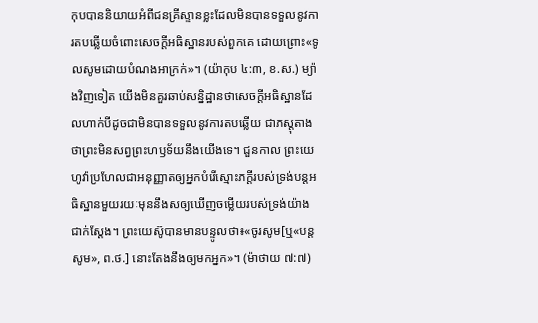កុបបាននិយាយអំពីជនគ្រីស្ទានខ្លះដែលមិនបានទទួលនូវការតបឆ្លើយចំពោះសេចក្ដីអធិស្ឋានរបស់ពួកគេ ដោយព្រោះ«ទូលសូមដោយបំណងអាក្រក់»។ (យ៉ាកុប ៤:៣, ខ.ស.) ម្យ៉ាងវិញទៀត យើងមិនគួរឆាប់សន្និដ្ឋានថាសេចក្ដីអធិស្ឋានដែលហាក់បីដូចជាមិនបានទទួលនូវការតបឆ្លើយ ជាភស្តុតាងថាព្រះមិនសព្វព្រះហឫទ័យនឹងយើងទេ។ ជួនកាល ព្រះយេហូវ៉ាប្រហែលជាអនុញ្ញាតឲ្យអ្នកបំរើស្មោះភក្ដីរបស់ទ្រង់បន្តអធិស្ឋានមួយរយៈមុននឹងសឲ្យឃើញចម្លើយរបស់ទ្រង់យ៉ាងជាក់ស្តែង។ ព្រះយេស៊ូបានមានបន្ទូលថា៖«ចូរសូម[ឬ«បន្តសូម», ព.ថ.] នោះតែងនឹងឲ្យមកអ្នក»។ (ម៉ាថាយ ៧:៧)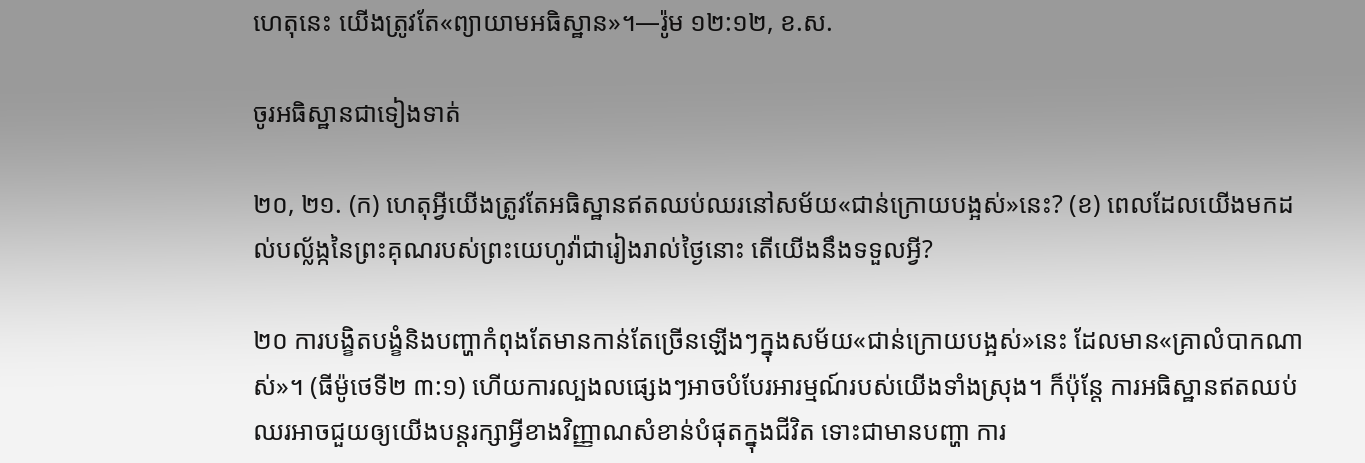ហេតុនេះ យើងត្រូវតែ«ព្យាយាមអធិស្ឋាន»។—រ៉ូម ១២:១២, ខ.ស.

ចូរអធិស្ឋានជាទៀងទាត់

២០, ២១. (ក) ហេតុអ្វីយើងត្រូវតែអធិស្ឋានឥតឈប់ឈរនៅសម័យ«ជាន់ក្រោយបង្អស់»នេះ? (ខ) ពេលដែលយើងមកដល់បល្ល័ង្កនៃព្រះគុណរបស់ព្រះយេហូវ៉ាជារៀងរាល់ថ្ងៃនោះ តើយើងនឹងទទួលអ្វី?

២០ ការបង្ខិតបង្ខំនិងបញ្ហាកំពុងតែមានកាន់តែច្រើនឡើងៗក្នុងសម័យ«ជាន់ក្រោយបង្អស់»នេះ ដែលមាន«គ្រាលំបាកណាស់»។ (ធីម៉ូថេទី២ ៣:១) ហើយការល្បងលផ្សេងៗអាចបំបែរអារម្មណ៍របស់យើងទាំងស្រុង។ ក៏ប៉ុន្តែ ការអធិស្ឋានឥតឈប់ឈរអាចជួយឲ្យយើងបន្តរក្សាអ្វីខាងវិញ្ញាណសំខាន់បំផុតក្នុងជីវិត ទោះជាមានបញ្ហា ការ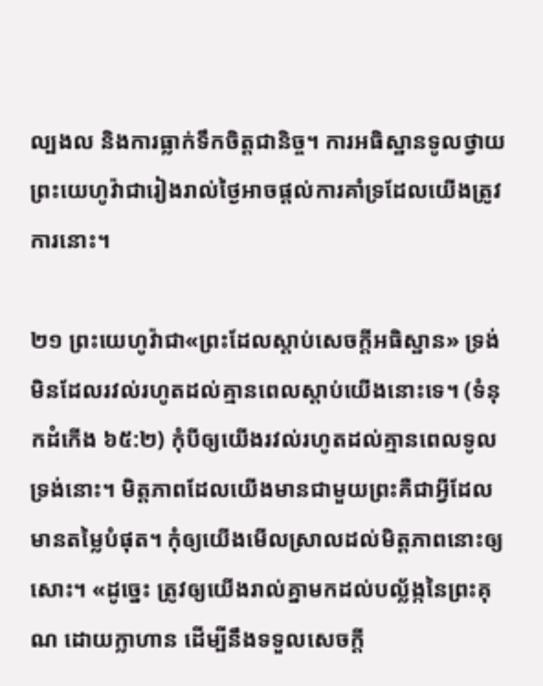ល្បងល និងការធ្លាក់ទឹកចិត្តជានិច្ច។ ការអធិស្ឋានទូលថ្វាយព្រះយេហូវ៉ាជារៀងរាល់ថ្ងៃអាចផ្ដល់ការគាំទ្រដែលយើងត្រូវការនោះ។

២១ ព្រះយេហូវ៉ាជា«ព្រះដែលស្ដាប់សេចក្ដីអធិស្ឋាន» ទ្រង់មិនដែលរវល់រហូតដល់គ្មានពេលស្ដាប់យើងនោះទេ។ (ទំនុកដំកើង ៦៥:២) កុំបីឲ្យយើងរវល់រហូតដល់គ្មានពេលទូលទ្រង់នោះ។ មិត្តភាពដែលយើងមានជាមួយព្រះគឺជាអ្វីដែលមានតម្លៃបំផុត។ កុំឲ្យយើងមើលស្រាលដល់មិត្តភាពនោះឲ្យសោះ។ «ដូច្នេះ ត្រូវឲ្យយើងរាល់គ្នាមកដល់បល្ល័ង្កនៃព្រះគុណ ដោយក្លាហាន ដើម្បីនឹងទទួលសេចក្ដី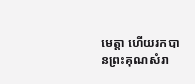មេត្ដា ហើយរកបានព្រះគុណសំរា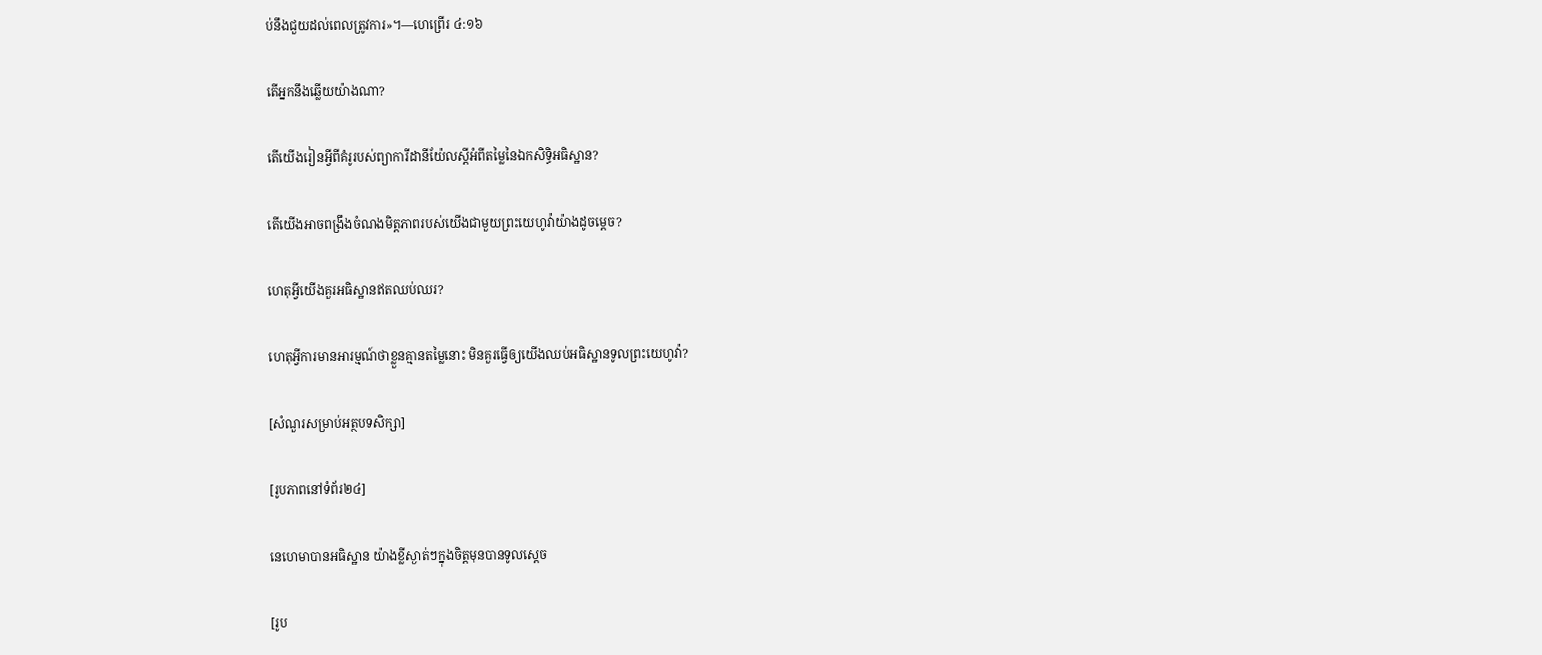ប់នឹងជួយដល់ពេលត្រូវការ»។—ហេព្រើរ ៤:១៦

តើអ្នកនឹងឆ្លើយយ៉ាងណា?

តើយើងរៀនអ្វីពីគំរូរបស់ព្យាការីដានីយ៉ែលស្តីអំពីតម្លៃនៃឯកសិទ្ធិអធិស្ឋាន?

តើយើងអាចពង្រឹងចំណងមិត្តភាពរបស់យើងជាមួយព្រះយេហូវ៉ាយ៉ាងដូចម្ដេច?

ហេតុអ្វីយើងគួរអធិស្ឋានឥតឈប់ឈរ?

ហេតុអ្វីការមានអារម្មណ៍ថាខ្លួនគ្មានតម្លៃនោះ មិនគួរធ្វើឲ្យយើងឈប់អធិស្ឋានទូលព្រះយេហូវ៉ា?

[សំណួរសម្រាប់អត្ថបទសិក្សា]

[រូបភាពនៅទំព័រ២៤]

នេហេមាបានអធិស្ឋាន យ៉ាងខ្លីស្ងាត់ៗក្នុងចិត្តមុនបានទូលស្តេច

[រូប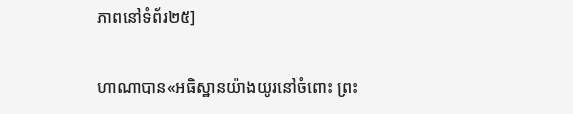ភាពនៅទំព័រ២៥]

ហាណាបាន«អធិស្ឋានយ៉ាងយូរនៅចំពោះ ព្រះ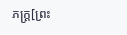ភក្ដ្រ[ព្រះ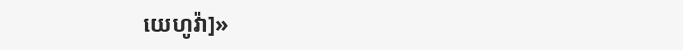យេហូវ៉ា]»